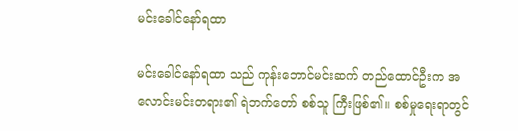မင်းခေါင်နော်ရထာ

မင်းခေါင်နော်ရထာ သည် ကုန်းဘောင်မင်းဆက် တည်ထောင်ဦးက အလောင်းမင်းတရား၏ ရဲဘက်တော် စစ်သူ ကြီးဖြစ်၏။ စစ်မှုရေးရာတွင်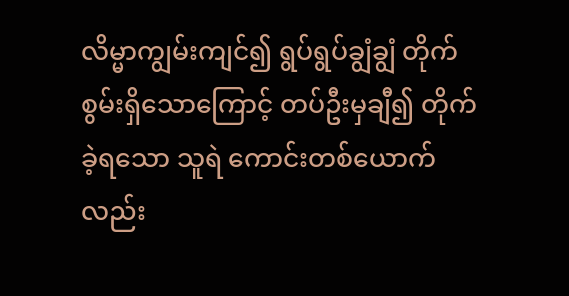လိမ္မာကျွမ်းကျင်၍ ရွပ်ရွပ်ချွံချွံ တိုက်စွမ်းရှိသောကြောင့် တပ်ဦးမှချီ၍ တိုက်ခဲ့ရသော သူရဲ ကောင်းတစ်ယောက်လည်း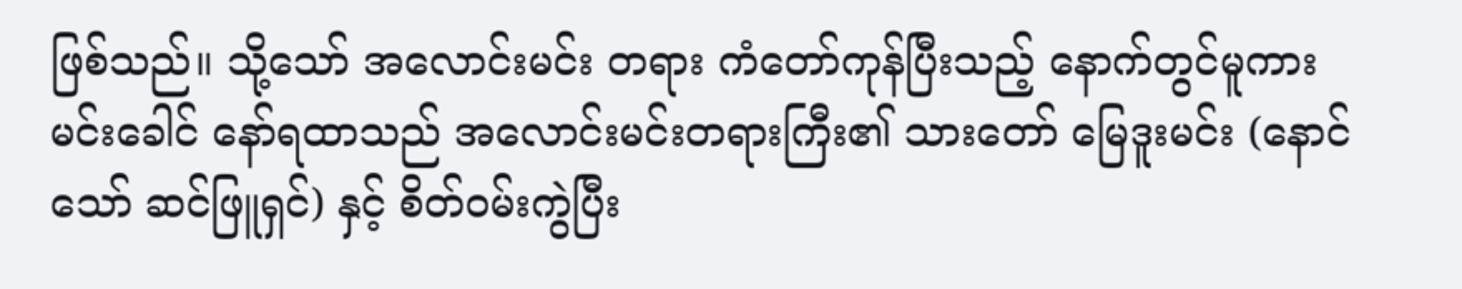ဖြစ်သည်။ သို့သော် အလောင်းမင်း တရား ကံတော်ကုန်ပြီးသည့် နောက်တွင်မူကား မင်းခေါင် နော်ရထာသည် အလောင်းမင်းတရားကြီး၏ သားတော် မြေဒူးမင်း (နောင်သော် ဆင်ဖြူရှင်) နှင့် စိတ်ဝမ်းကွဲပြီး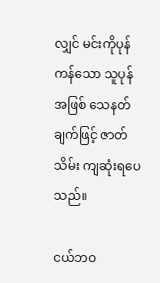လျှင် မင်းကိုပုန်ကန်သော သူပုန်အဖြစ် သေနတ်ချက်ဖြင့် ဇာတ်သိမ်း ကျဆုံးရပေသည်။

ငယ်ဘဝ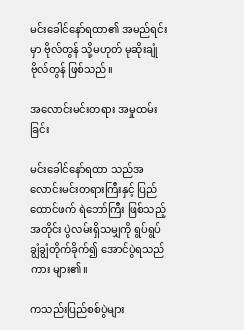မင်းခေါင်နော်ရထာ၏ အမည်ရင်းမှာ ဗိုလ်တွန် သို့မဟုတ် မုဆိုးချုံ ဗိုလ်တွန် ဖြစ်သည်။

အလောင်းမင်းတရား အမှုထမ်းခြင်း

မင်းခေါင်နော်ရထာ သည်အလောင်းမင်းတရားကြီးနှင့် ပြည်ထောင်ဖက် ရဲဘော်ကြီး ဖြစ်သည့်အတိုင်း ပွဲလမ်းရှိသမျှကို ရွပ်ရွပ်ချွံချွံတိုက်ခိုက်၍ အောင်ပွဲရသည်ကား များ၏။

ကသည်းပြည်စစ်ပွဲများ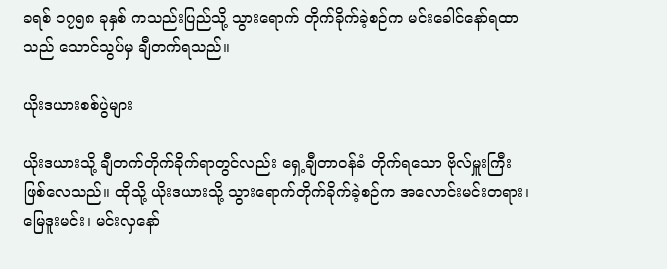ခရစ် ၁၇၅၈ ခုနှစ် ကသည်းပြည်သို့ သွားရောက် တိုက်ခိုက်ခဲ့စဉ်က မင်းခေါင်နော်ရထာသည် သောင်သွပ်မှ ချီတက်ရသည်။

ယိုးဒယားစစ်ပွဲများ

ယိုးဒယားသို့ ချီတက်တိုက်ခိုက်ရာတွင်လည်း ရှေ့ချီတာဝန်ခံ တိုက်ရသော ဗိုလ်မှူးကြီး ဖြစ်လေသည်။ ထိုသို့ ယိုးဒယားသို့ သွားရောက်တိုက်ခိုက်ခဲ့စဉ်က အလောင်းမင်းတရား၊ မြေဒူးမင်း၊ မင်းလှနော်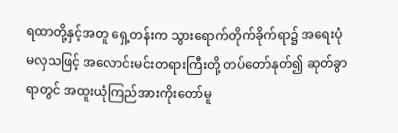ရထာတို့နှင့်အတူ ရှေ့တန်းက သွားရောက်တိုက်ခိုက်ရာ၌ အရေးပုံမလှသဖြင့် အလောင်းမင်းတရားကြီးတို့ တပ်တော်နုတ်၍ ဆုတ်ခွာရာတွင် အထူးယုံကြည်အားကိုးတော်မူ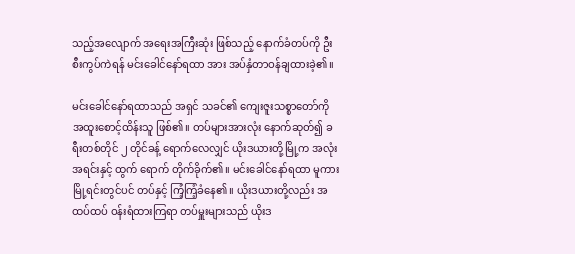သည့်အလျောက် အရေးအကြီးဆုံး ဖြစ်သည့် နောက်ခံတပ်ကို ဦးစီးကွပ်ကဲရန် မင်းခေါင်နော်ရထာ အား အပ်နှံတာဝန်ချထားခဲ့၏။

မင်းခေါင်နော်ရထာသည် အရှင် သခင်၏ ကျေးဇူးသစ္စာတော်ကို အထူးစောင့်ထိန်းသူ ဖြစ်၏။ တပ်များအားလုံး နောက်ဆုတ်၍ ခရီးတစ်တိုင် ၂ တိုင်ခန့် ရောက်လေလျှင် ယိုးဒယားတို့မြို့က အလုံးအရင်းနှင့် ထွက် ရောက် တိုက်ခိုက်၏။ မင်းခေါင်နော်ရထာ မူကား မြို့ရင်းတွင်ပင် တပ်နှင့် ကြံ့ကြံ့ခံနေ၏။ ယိုးဒယားတို့လည်း အထပ်ထပ် ဝန်းရံထားကြရာ တပ်မှူးများသည် ယိုးဒ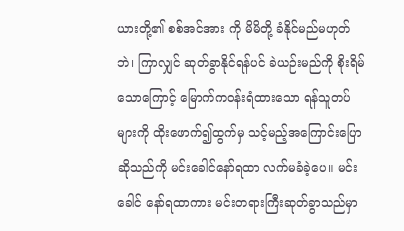ယားတို့၏ စစ်အင်အား ကို မိမိတို့ ခံနိုင်မည်မဟုတ်ဘဲ၊ ကြာလျှင် ဆုတ်ခွာနိုင်ရန်ပင် ခဲယဉ်းမည်ကို စိုးရိမ်သောကြောင့် မြောက်ကဝန်းရံထားသော ရန်သူတပ်များကို ထိုးဖောက်၍ထွက်မှ သင့်မည့်အကြောင်းပြော ဆိုသည်ကို မင်းခေါင်နော်ရထာ လက်မခံခဲ့ပေ။ မင်းခေါင် နော်ရထာကား မင်းတရားကြီးဆုတ်ခွာသည်မှာ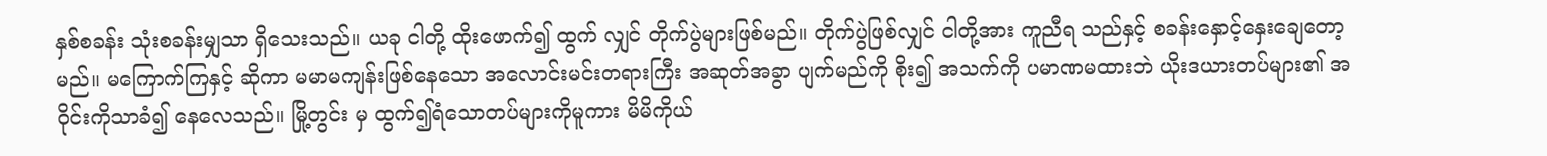နှစ်စခန်း သုံးစခန်းမျှသာ ရှိသေးသည်။ ယခု ငါတို့ ထိုးဖောက်၍ ထွက် လျှင် တိုက်ပွဲများဖြစ်မည်။ တိုက်ပွဲဖြစ်လျှင် ငါတို့အား ကူညီရ သည်နှင့် စခန်းနှောင့်နှေးချေတော့မည်။ မကြောက်ကြနှင့် ဆိုကာ မမာမကျန်းဖြစ်နေသော အလောင်းမင်းတရားကြီး အဆုတ်အခွာ ပျက်မည်ကို စိုး၍ အသက်ကို ပမာဏမထားဘဲ ယိုးဒယားတပ်များ၏ အဝိုင်းကိုသာခံ၍ နေလေသည်။ မြို့တွင်း မှ ထွက်၍ရံသောတပ်များကိုမူကား မိမိကိုယ်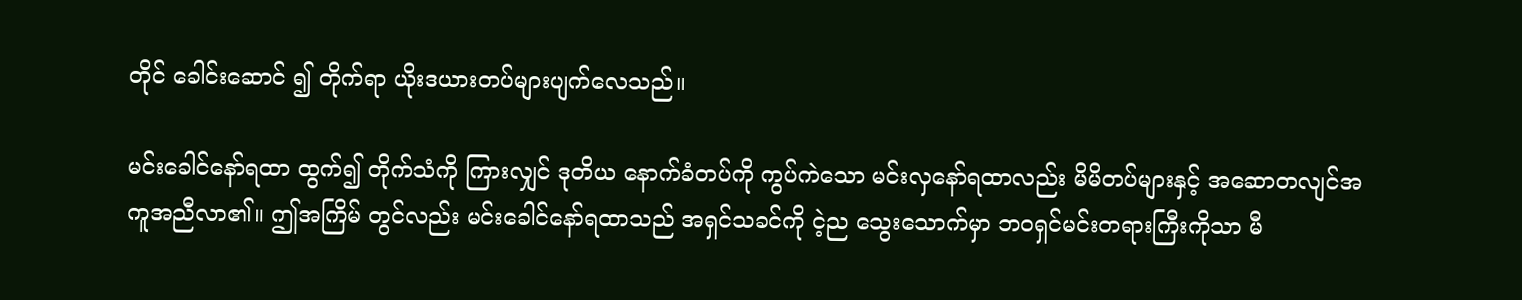တိုင် ခေါင်းဆောင် ၍ တိုက်ရာ ယိုးဒယားတပ်များပျက်လေသည်။

မင်းခေါင်နော်ရထာ ထွက်၍ တိုက်သံကို ကြားလျှင် ဒုတိယ နောက်ခံတပ်ကို ကွပ်ကဲသော မင်းလှနော်ရထာလည်း မိမိတပ်များနှင့် အဆောတလျင်အကူအညီလာ၏။ ဤအကြိမ် တွင်လည်း မင်းခေါင်နော်ရထာသည် အရှင်သခင်ကို ငဲ့ည သွေးသောက်မှာ ဘဝရှင်မင်းတရားကြီးကိုသာ မီ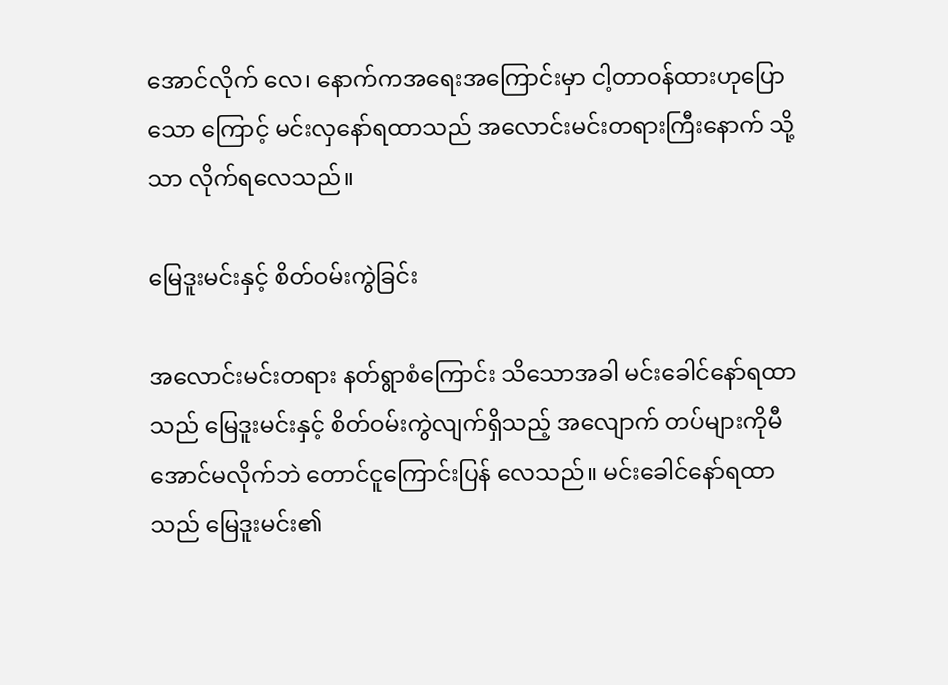အောင်လိုက် လေ၊ နောက်ကအရေးအကြောင်းမှာ ငါ့တာဝန်ထားဟုပြောသော ကြောင့် မင်းလှနော်ရထာသည် အလောင်းမင်းတရားကြီးနောက် သို့သာ လိုက်ရလေသည်။

မြေဒူးမင်းနှင့် စိတ်ဝမ်းကွဲခြင်း

အလောင်းမင်းတရား နတ်ရွာစံကြောင်း သိသောအခါ မင်းခေါင်နော်ရထာသည် မြေဒူးမင်းနှင့် စိတ်ဝမ်းကွဲလျက်ရှိသည့် အလျောက် တပ်များကိုမီအောင်မလိုက်ဘဲ တောင်ငူကြောင်းပြန် လေသည်။ မင်းခေါင်နော်ရထာသည် မြေဒူးမင်း၏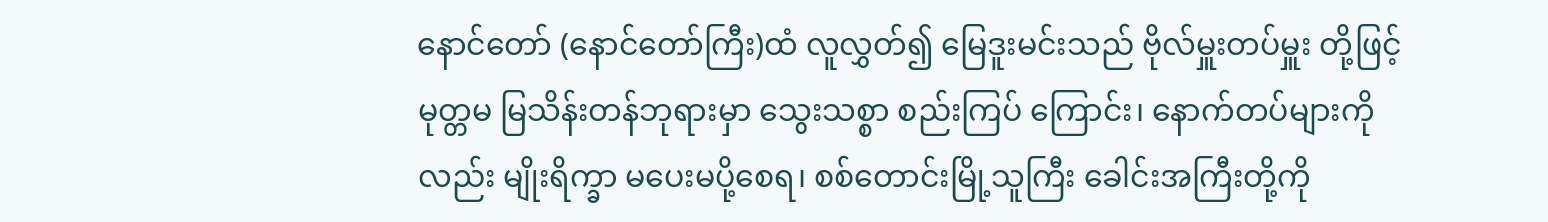နောင်တော် (နောင်တော်ကြီး)ထံ လူလွှတ်၍ မြေဒူးမင်းသည် ဗိုလ်မှူးတပ်မှူး တို့ဖြင့် မုတ္တမ မြသိန်းတန်ဘုရားမှာ သွေးသစ္စာ စည်းကြပ် ကြောင်း၊ နောက်တပ်များကိုလည်း မျိုးရိက္ခာ မပေးမပို့စေရ၊ စစ်တောင်းမြို့သူကြီး ခေါင်းအကြီးတို့ကို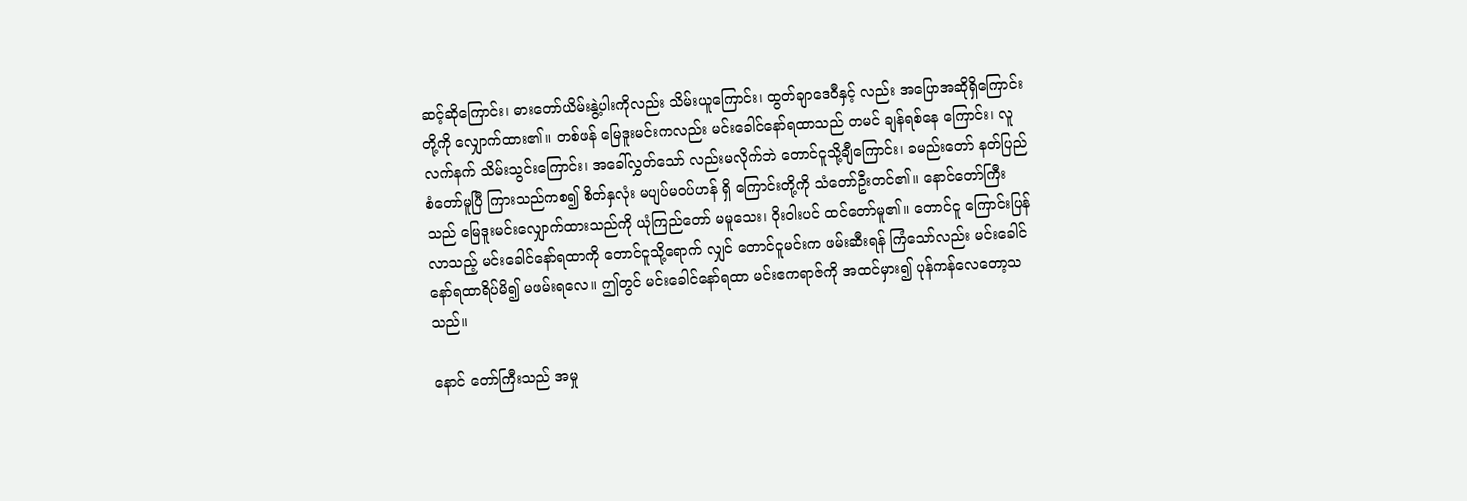ဆင့်ဆိုကြောင်း၊ ဓားတော်ယိမ်းနွဲ့ပါးကိုလည်း သိမ်းယူကြောင်း၊ ထွတ်ချာဒေဝီနှင့် လည်း အပြောအဆိုရှိကြောင်းတို့ကို လျှောက်ထား၏။ တစ်ဖန် မြေဒူးမင်းကလည်း မင်းခေါင်နော်ရထာသည် တမင် ချန်ရစ်နေ ကြောင်း၊ လူ လက်နက် သိမ်းသွင်းကြောင်း၊ အခေါ်လွှတ်သော် လည်းမလိုက်ဘဲ တောင်ငူသို့ချီကြောင်း၊ ခမည်းတော် နတ်ပြည် စံတော်မူပြီ ကြားသည်ကစ၍ စိတ်နှလုံး မပျပ်မဝပ်ဟန် ရှိ ကြောင်းတို့ကို သံတော်ဦးတင်၏။ နောင်တော်ကြီးသည် မြေဒူးမင်းလျှောက်ထားသည်ကို ယုံကြည်တော် မမူသေး၊ ဝိုးဝါးပင် ထင်တော်မူ၏။ တောင်ငူ ကြောင်းပြန်လာသည့် မင်းခေါင်နော်ရထာကို တောင်ငူသို့ရောက် လျှင် တောင်ငူမင်းက ဖမ်းဆီးရန် ကြံသော်လည်း မင်းခေါင် နော်ရထာရိပ်မိ၍ မဖမ်းရလေ။ ဤတွင် မင်းခေါင်နော်ရထာ မင်းဧကရာဇ်ကို အထင်မှား၍ ပုန်ကန်လေတော့သသည်။

နောင် တော်ကြီးသည် အမှု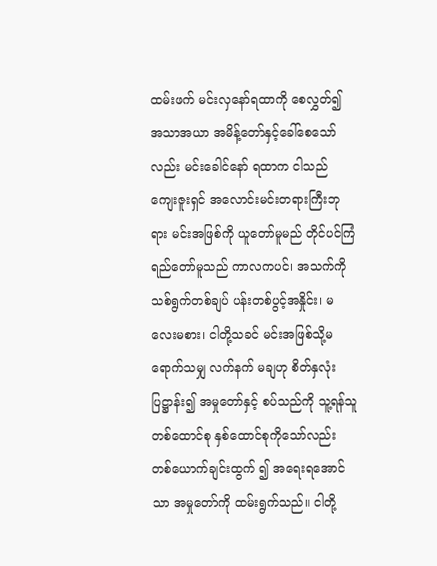ထမ်းဖက် မင်းလှနော်ရထာကို စေလွှတ်၍ အသာအယာ အမိန့်တော်နှင့်ခေါ်စေသော်လည်း မင်းခေါင်နော် ရထာက ငါသည် ကျေးဇူးရှင် အလောင်းမင်းတရားကြီးဘုရား မင်းအဖြစ်ကို ယူတော်မူမည် တိုင်ပင်ကြံရည်တော်မူသည် ကာလကပင်၊ အသက်ကို သစ်ရွက်တစ်ချပ် ပန်းတစ်ပွင့်အနှိုင်း၊ မလေးမစား၊ ငါတို့သခင် မင်းအဖြစ်သို့မရောက်သမျှ လက်နက် မချဟု စိတ်နှလုံးပြဋ္ဌာန်း၍ အမှုတော်နှင့် စပ်သည်ကို သူ့ရန်သူ တစ်ထောင်စု နှစ်ထောင်စုကိုသော်လည်း တစ်ယောက်ချင်းထွက် ၍ အရေးရအောင်သာ အမှုတော်ကို ထမ်းရွက်သည်။ ငါတို့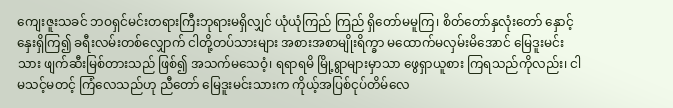ကျေးဇူးသခင် ဘဝရှင်မင်းတရားကြီးဘုရားမရှိလျှင် ယုံယုံကြည် ကြည် ရှိတော်မမူကြ၊ စိတ်တော်နှလုံးတော် နှောင့်နှေးရှိကြ၍ ခရီးလမ်းတစ်လျှောက် ငါတို့တပ်သားများ အစားအစာမျိုးရိက္ခာ မထောက်မလှမ်းမိအောင် မြေဒူးမင်းသား ဖျက်ဆီးမြစ်တားသည် ဖြစ်၍ အသက်မသေဝံ့၊ ရရာရမိ မြို့ရွာများမှာသာ ဖွေရှာယူစား ကြရသည်ကိုလည်း၊ ငါ မသင့်မတင့် ကြံလေသည်ဟု ညီတော် မြေဒူးမင်းသားက ကိုယ့်အပြစ်ငုပ်တိမ်လေ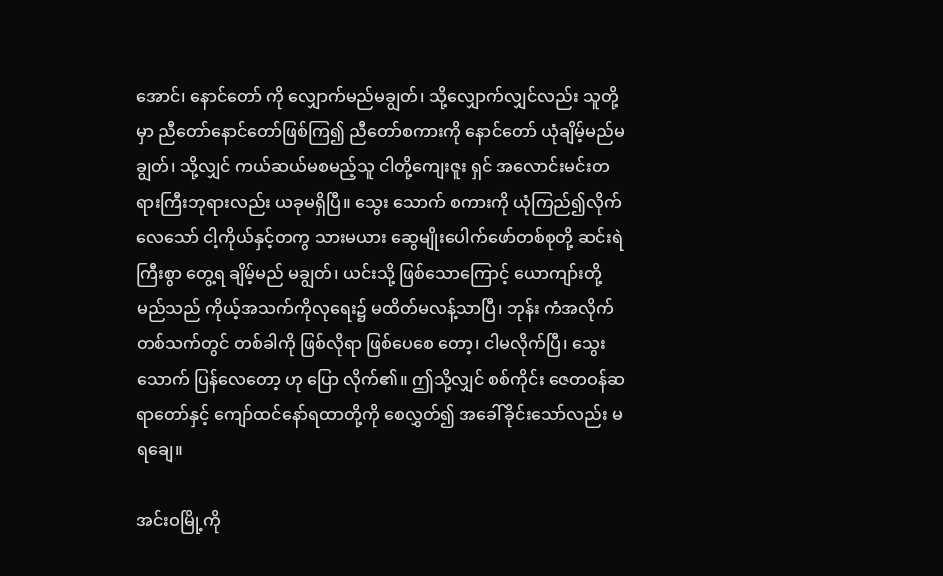အောင်၊ နောင်တော် ကို လျှောက်မည်မချွတ်၊ သို့လျှောက်လျှင်လည်း သူတို့မှာ ညီတော်နောင်တော်ဖြစ်ကြ၍ ညီတော်စကားကို နောင်တော် ယုံချိမ့်မည်မချွတ်၊ သို့လျှင် ကယ်ဆယ်မစမည့်သူ ငါတို့ကျေးဇူး ရှင် အလောင်းမင်းတရားကြီးဘုရားလည်း ယခုမရှိပြီ။ သွေး သောက် စကားကို ယုံကြည်၍လိုက်လေသော် ငါ့ကိုယ်နှင့်တကွ သားမယား ဆွေမျိုးပေါက်ဖော်တစ်စုတို့ ဆင်းရဲကြီးစွာ တွေ့ရ ချိမ့်မည် မချွတ်၊ ယင်းသို့ ဖြစ်သောကြောင့် ယောကျာ်းတို့ မည်သည် ကိုယ့်အသက်ကိုလုရေး၌ မထိတ်မလန့်သာပြီ၊ ဘုန်း ကံအလိုက် တစ်သက်တွင် တစ်ခါကို ဖြစ်လိုရာ ဖြစ်ပေစေ တော့၊ ငါမလိုက်ပြီ၊ သွေးသောက် ပြန်လေတော့ ဟု ပြော လိုက်၏။ ဤသို့လျှင် စစ်ကိုင်း ဇေတဝန်ဆရာတော်နှင့် ကျော်ထင်နော်ရထာတို့ကို စေလွှတ်၍ အခေါ်ခိုင်းသော်လည်း မရချေ။

အင်းဝမြို့ကို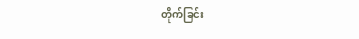တိုက်ခြင်း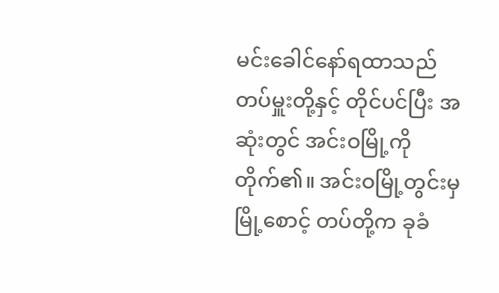မင်းခေါင်နော်ရထာသည် တပ်မှူးတို့နှင့် တိုင်ပင်ပြီး အဆုံးတွင် အင်းဝမြို့ကိုတိုက်၏။ အင်းဝမြို့တွင်းမှ မြို့စောင့် တပ်တို့က ခုခံ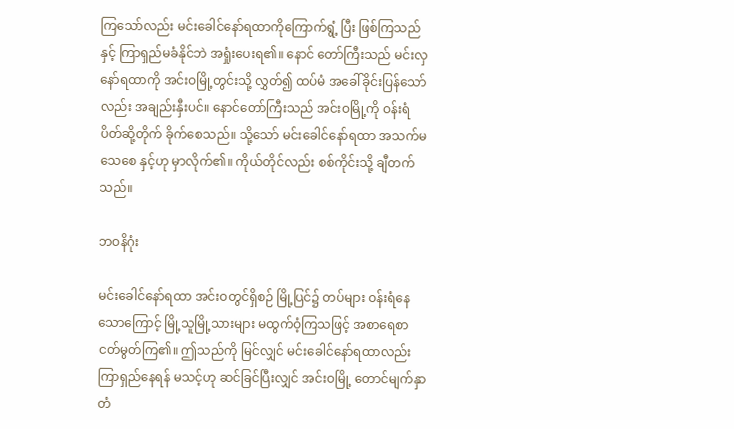ကြသော်လည်း မင်းခေါင်နော်ရထာကိုကြောက်ရွံ့ ပြီး ဖြစ်ကြသည်နှင့် ကြာရှည်မခံနိုင်ဘဲ အရှုံးပေးရ၏။ နောင် တော်ကြီးသည် မင်းလှနော်ရထာကို အင်းဝမြို့တွင်းသို့ လွှတ်၍ ထပ်မံ အခေါ်ခိုင်းပြန်သော်လည်း အချည်းနှီးပင်။ နောင်တော်ကြီးသည် အင်းဝမြို့ကို ဝန်းရံပိတ်ဆို့တိုက် ခိုက်စေသည်။ သို့သော် မင်းခေါင်နော်ရထာ အသက်မသေစေ နှင့်ဟု မှာလိုက်၏။ ကိုယ်တိုင်လည်း စစ်ကိုင်းသို့ ချီတက် သည်။

ဘဝနိဂုံး

မင်းခေါင်နော်ရထာ အင်းဝတွင်ရှိစဉ် မြို့ပြင်၌ တပ်များ ဝန်းရံနေသောကြောင့် မြို့သူမြို့သားများ မထွက်ဝံ့ကြသဖြင့် အစာရေစာငတ်မွတ်ကြ၏။ ဤသည်ကို မြင်လျှင် မင်းခေါင်နော်ရထာလည်း ကြာရှည်နေရန် မသင့်ဟု ဆင်ခြင်ပြီးလျှင် အင်းဝမြို့ တောင်မျက်နှာတံ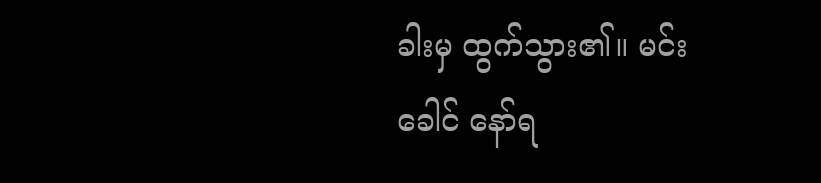ခါးမှ ထွက်သွား၏။ မင်းခေါင် နော်ရ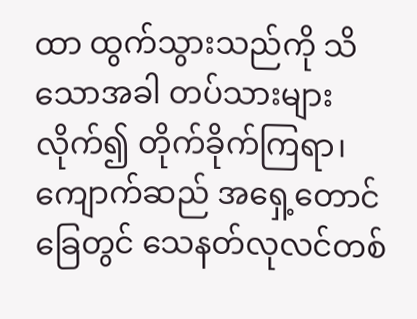ထာ ထွက်သွားသည်ကို သိသောအခါ တပ်သားများ လိုက်၍ တိုက်ခိုက်ကြရာ၊ ကျောက်ဆည် အရှေ့တောင်ခြေတွင် သေနတ်လုလင်တစ်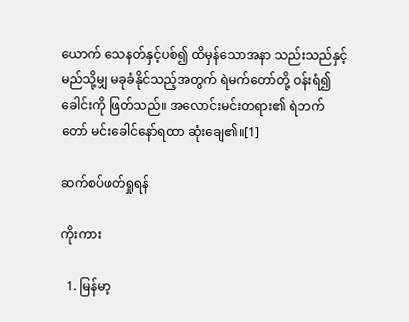ယောက် သေနတ်နှင့်ပစ်၍ ထိမှန်သောအနာ သည်းသည်နှင့် မည်သို့မျှ မခုခံနိုင်သည့်အတွက် ရဲမက်တော်တို့ ဝန်းရံ၍ ခေါင်းကို ဖြတ်သည်။ အလောင်းမင်းတရား၏ ရဲဘက် တော် မင်းခေါင်နော်ရထာ ဆုံးချေ၏။[1]

ဆက်စပ်ဖတ်ရှုရန်

ကိုးကား

  1. မြန်မာ့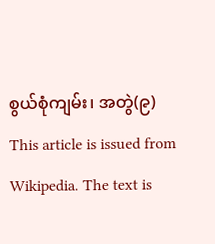စွယ်စုံကျမ်း၊ အတွဲ(၉)
This article is issued from Wikipedia. The text is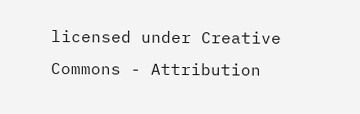licensed under Creative Commons - Attribution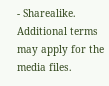- Sharealike. Additional terms may apply for the media files.